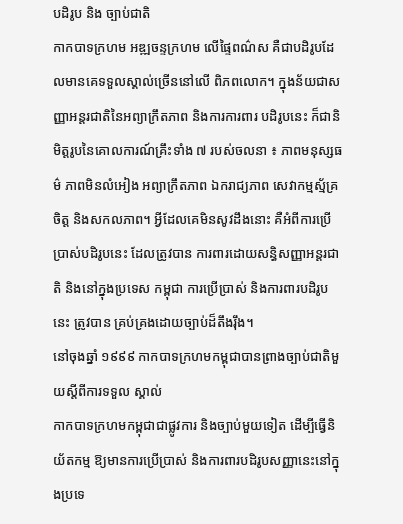បដិរូប និង ច្បាប់ជាតិ
កាកបាទក្រហម អឌ្ឍចន្ទក្រហម លើផ្ទៃពណ៌ស គឺជាបដិរូបដែលមានគេទទួលស្គាល់ច្រើននៅលើ ពិភពលោក។ ក្នុងន័យជាសញ្ញាអន្ដរជាតិនៃអព្យាក្រឹតភាព និងការការពារ បដិរូបនេះ ក៏ជានិមិត្ដរូបនៃគោលការណ៍គ្រឹះទាំង ៧ របស់ចលនា ៖ ភាពមនុស្សធម៌ ភាពមិនលំអៀង អព្យាក្រឹតភាព ឯករាជ្យភាព សេវាកម្មស្ម័គ្រចិត្ដ និងសកលភាព។ អ្វីដែលគេមិនសូវដឹងនោះ គឺអំពីការប្រើប្រាស់បដិរូបនេះ ដែលត្រូវបាន ការពារដោយសន្ធិសញ្ញាអន្ដរជាតិ និងនៅក្នុងប្រទេស កម្ពុជា ការប្រើប្រាស់ និងការពារបដិរូបនេះ ត្រូវបាន គ្រប់គ្រងដោយច្បាប់ដ៏តឹងរ៉ឹង។
នៅចុងឆ្នាំ ១៩៩៩ កាកបាទក្រហមកម្ពុជាបានព្រាងច្បាប់ជាតិមួយស្ដីពីការទទួល ស្គាល់
កាកបាទក្រហមកម្ពុជាជាផ្លូវការ និងច្បាប់មួយទៀត ដើម្បីធ្វើនិយ័តកម្ម ឱ្យមានការប្រើប្រាស់ និងការពារបដិរូបសញ្ញានេះនៅក្នុងប្រទេ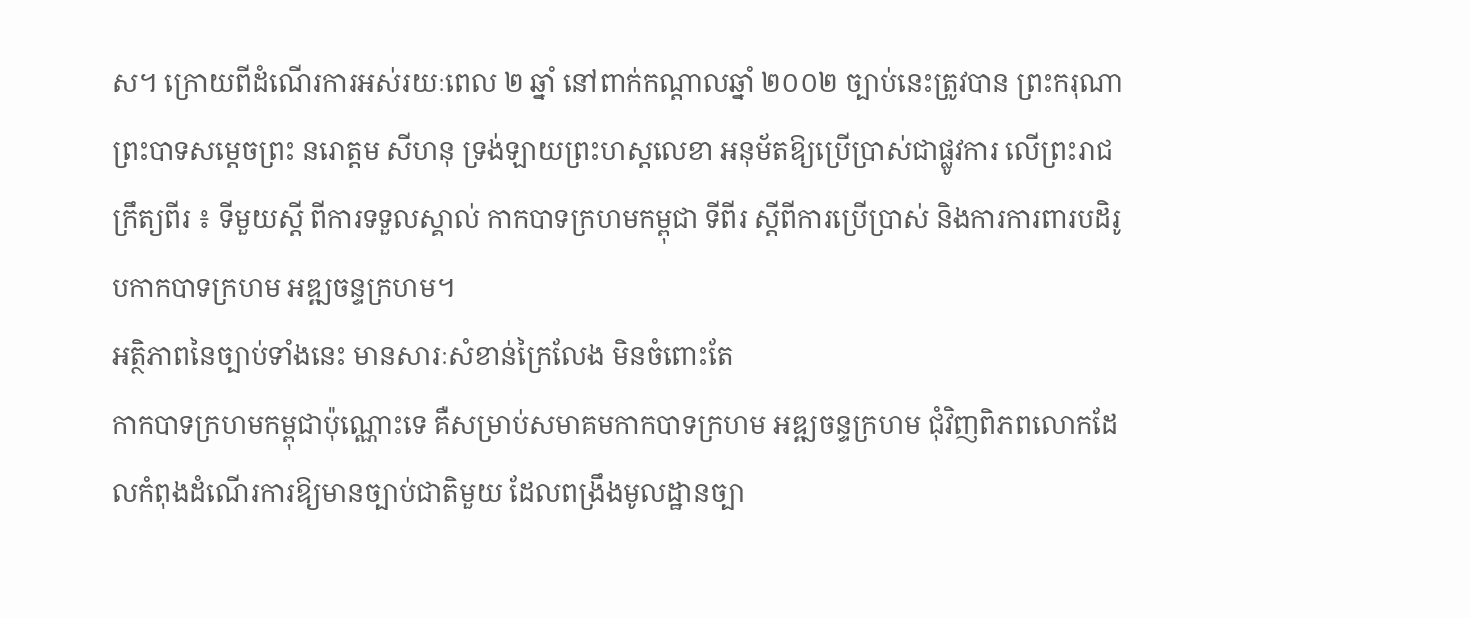ស។ ក្រោយពីដំណើរការអស់រយៈពេល ២ ឆ្នាំ នៅពាក់កណ្ដាលឆ្នាំ ២០០២ ច្បាប់នេះត្រូវបាន ព្រះករុណា ព្រះបាទសម្ដេចព្រះ នរោត្ដម សីហនុ ទ្រង់ឡាយព្រះហស្ដលេខា អនុម័តឱ្យប្រើប្រាស់ជាផ្លូវការ លើព្រះរាជក្រឹត្យពីរ ៖ ទីមួយស្ដី ពីការទទួលស្គាល់ កាកបាទក្រហមកម្ពុជា ទីពីរ ស្ដីពីការប្រើប្រាស់ និងការការពារបដិរូបកាកបាទក្រហម អឌ្ឍចន្ទក្រហម។
អត្ថិភាពនៃច្បាប់ទាំងនេះ មានសារៈសំខាន់ក្រៃលែង មិនចំពោះតែ
កាកបាទក្រហមកម្ពុជាប៉ុណ្ណោះទេ គឺសម្រាប់សមាគមកាកបាទក្រហម អឌ្ឍចន្ទក្រហម ជុំវិញពិភពលោកដែលកំពុងដំណើរការឱ្យមានច្បាប់ជាតិមួយ ដែលពង្រឹងមូលដ្ឋានច្បា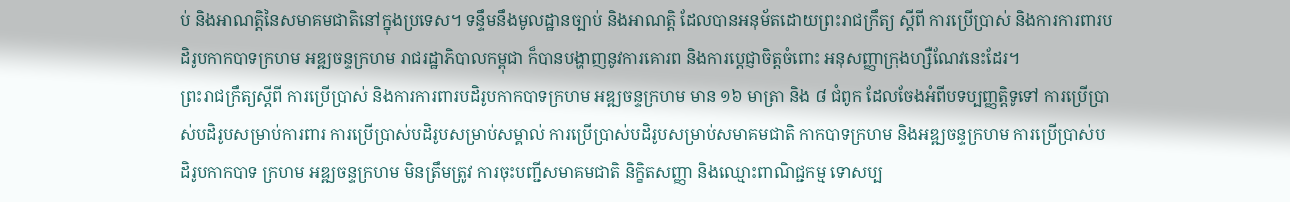ប់ និងអាណត្ដិនៃសមាគមជាតិនៅក្នុងប្រទេស។ ទន្ទឹមនឹងមូលដ្ឋានច្បាប់ និងអាណត្ដិ ដែលបានអនុម័តដោយព្រះរាជក្រឹត្យ ស្ដីពី ការប្រើប្រាស់ និងការការពារបដិរូបកាកបាទក្រហម អឌ្ឍចន្ទក្រហម រាជរដ្ឋាភិបាលកម្ពុជា ក៏បានបង្ហាញនូវការគោរព និងការប្ដេជ្ញាចិត្ដចំពោះ អនុសញ្ញាក្រុងហ្សឺណែវនេះដែរ។
ព្រះរាជក្រឹត្យស្ដីពី ការប្រើប្រាស់ និងការការពារបដិរូបកាកបាទក្រហម អឌ្ឍចន្ទក្រហម មាន ១៦ មាត្រា និង ៨ ជំពូក ដែលចែងអំពីបទប្បញ្ញត្ដិទូទៅ ការប្រើប្រាស់បដិរូបសម្រាប់ការពារ ការប្រើប្រាស់បដិរូបសម្រាប់សម្គាល់ ការប្រើប្រាស់បដិរូបសម្រាប់សមាគមជាតិ កាកបាទក្រហម និងអឌ្ឍចន្ទក្រហម ការប្រើប្រាស់បដិរូបកាកបាទ ក្រហម អឌ្ឍចន្ទក្រហម មិនត្រឹមត្រូវ ការចុះបញ្ជីសមាគមជាតិ និក្ខិតសញ្ញា និងឈ្មោះពាណិជ្ជកម្ម ទោសប្ប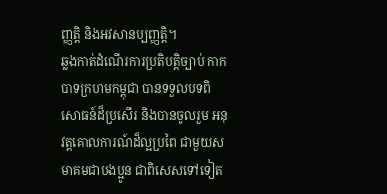ញ្ញត្ដិ និងអវសានប្បញ្ញត្ដិ។
ឆ្លងកាត់ដំណើរការប្រតិបត្ដិច្បាប់ កាកបាទក្រហមកម្ពុជា បានទទួលបទពិសោធន៍ដ៏ប្រសើរ និងបានចូលរួម អនុវត្ដគោលការណ៍ដ៏ល្អប្រពៃ ជាមួយសមាគមជាបងប្អូន ជាពិសេសទៅទៀត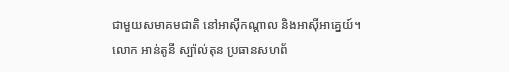ជាមួយសមាគមជាតិ នៅអាស៊ីកណ្ដាល និងអាស៊ីអាគ្នេយ៍។
លោក អាន់តូនី ស្ប៉ាល់តុន ប្រធានសហព័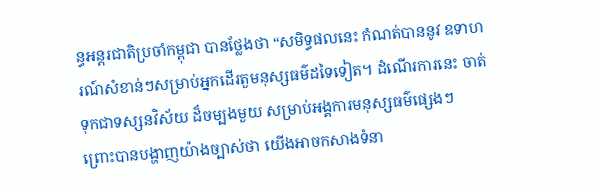ន្ធអន្ដរជាតិប្រចាំកម្ពុជា បានថ្លែងថា “សមិទ្ធផលនេះ កំណត់បាននូវ ឧទាហរណ៍សំខាន់ៗសម្រាប់អ្នកដើរតួមនុស្សធម៌ដទៃទៀត។ ដំណើរការនេះ ចាត់ទុកជាទស្សនវិស័យ ដ៏ចម្បងមួយ សម្រាប់អង្គការមនុស្សធម៌ផ្សេងៗ ព្រោះបានបង្ហាញយ៉ាងច្បាស់ថា យើងអាចកសាងទំនា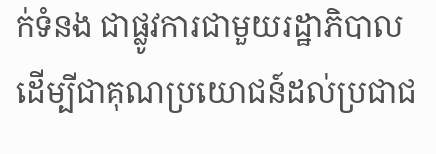ក់ទំនង ជាផ្លូវការជាមួយរដ្ឋាភិបាល ដើម្បីជាគុណប្រយោជន៍ដល់ប្រជាជ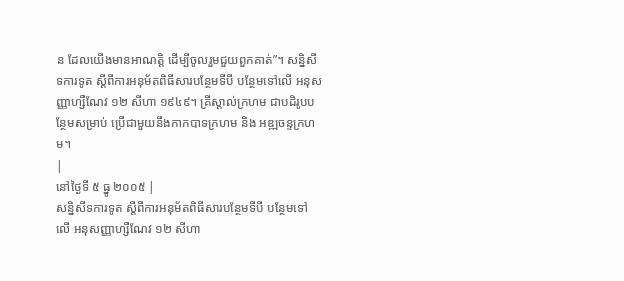ន ដែលយើងមានអាណត្ដិ ដើម្បីចូលរួមជួយពួកគាត់”។ សន្និសីទការទូត ស្ដីពីការអនុម័តពិធីសារបន្ថែមទីបី បន្ថែមទៅលើ អនុសញ្ញាហ្សឺណែវ ១២ សីហា ១៩៤៩។ គ្រីស្ដាល់ក្រហម ជាបដិរូបបន្ថែមសម្រាប់ ប្រើជាមួយនឹងកាកបាទក្រហម និង អឌ្ឍចន្ទក្រហម។
|
នៅថ្ងៃទី ៥ ធ្នូ ២០០៥ |
សន្និសីទការទូត ស្ដីពីការអនុម័តពិធីសារបន្ថែមទីបី បន្ថែមទៅលើ អនុសញ្ញាហ្សឺណែវ ១២ សីហា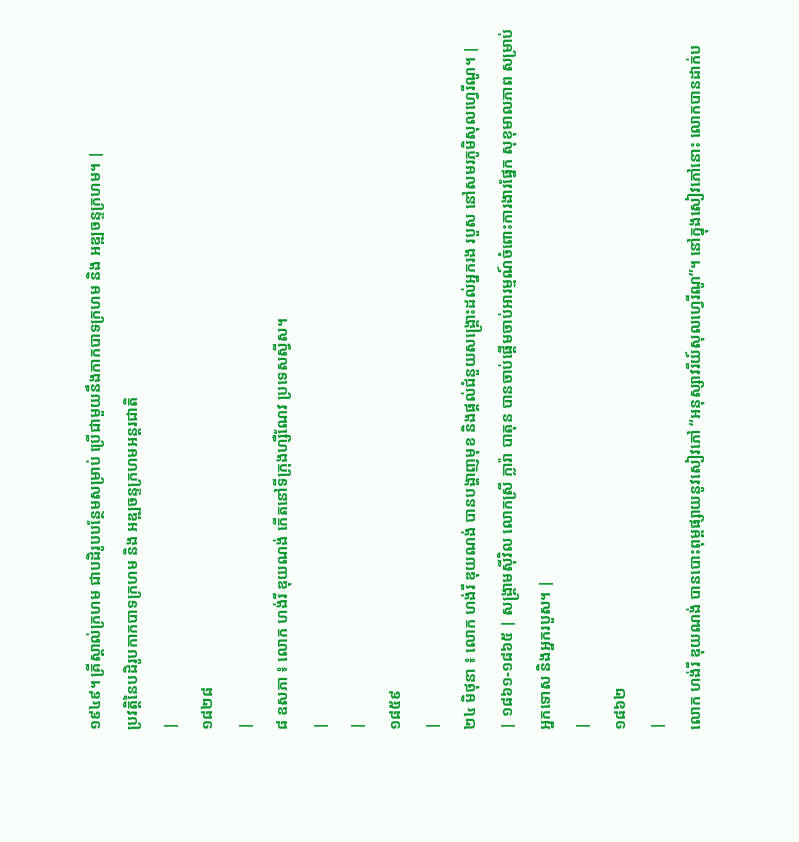១៩៤៩។ គ្រីស្ដាល់ក្រហម ជាបដិរូបបន្ថែមសម្រាប់ ប្រើជាមួយនឹងកាកបាទក្រហម និង អឌ្ឍចន្ទក្រហម។ |
ប្រវត្ដិនៃបដិរូបកាកបាទក្រហម និង អឌ្ឍចន្ទក្រហមអន្ដរជាតិ
|
១៨២៨
|
៨ ឧសភា ៖ លោក ហង់រី ឌុយណង់ កើតនៅទីក្រុងហ្សឺណែវ ប្រទេសស្វីស។
|
|
១៨៥៩
|
២៤ មិថុនា ៖ លោក ហង់រី ឌុយណង់ បានបង្ហាញមុខ និងផ្ដល់ជំនួយសង្គ្រោះដល់អ្នករង របួស នៅសមរភូមិសុលហ្វេរីណូ។ |
| ១៨៦១-១៨៦៥ | សង្គ្រាមស៊ីវិល លោកស្រី ក្លារ៉ា បាតុន បានចាប់ផ្ដើមចាប់អារម្មណ៍ចំពោះការងារផ្នែក សុខុមាលភាព សម្រាប់អ្នកទោស និងអ្នករបួស។ |
|
១៨៦២
|
លោក ហង់រី ឌុយណង់ បានបោះពុម្ពផ្សាយនូវសៀវភៅ “អនុស្សាវរីយ៍សុលហ្វេរីណូ”។ នៅក្នុងសៀវភៅនោះ លោកបានដាក់ប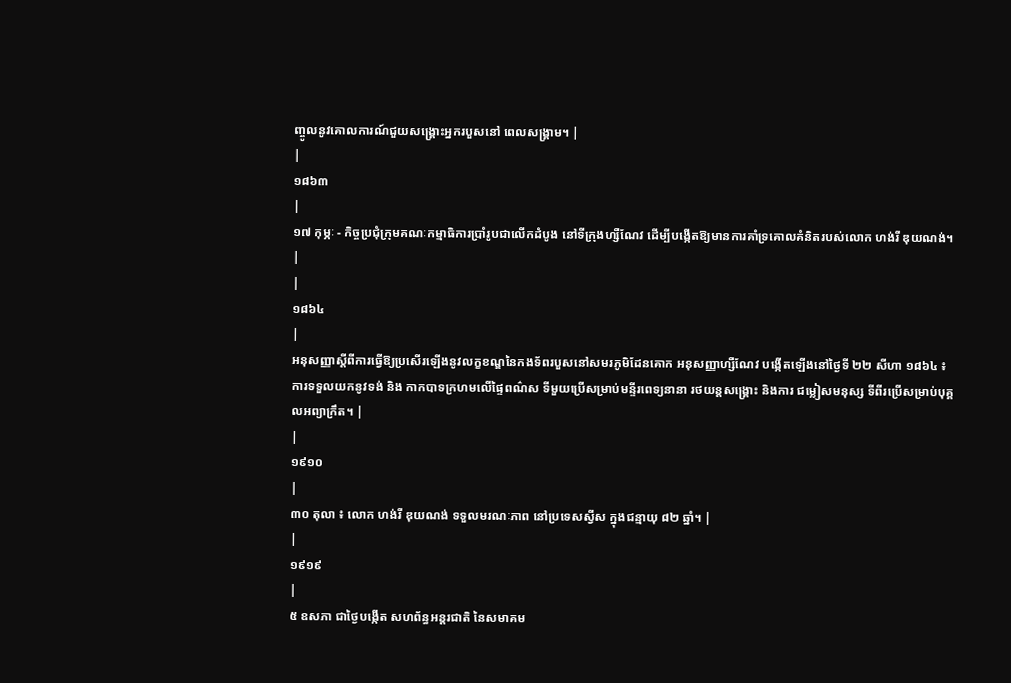ញ្ចូលនូវគោលការណ៍ជួយសង្គ្រោះអ្នករបួសនៅ ពេលសង្គ្រាម។ |
|
១៨៦៣
|
១៧ កុម្ភៈ - កិច្ចប្រជុំក្រុមគណៈកម្មាធិការប្រាំរូបជាលើកដំបូង នៅទីក្រុងហ្សឺណែវ ដើម្បីបង្កើតឱ្យមានការគាំទ្រគោលគំនិតរបស់លោក ហង់រី ឌុយណង់។ |
|
១៨៦៤
|
អនុសញ្ញាស្ដីពីការធ្វើឱ្យប្រសើរឡើងនូវលក្ខខណ្ឌនៃកងទ័ពរបួសនៅសមរភូមិដែនគោក អនុសញ្ញាហ្សឺណែវ បង្កើតឡើងនៅថ្ងៃទី ២២ សីហា ១៨៦៤ ៖ ការទទួលយកនូវទង់ និង កាកបាទក្រហមលើផ្ទៃពណ៌ស ទីមួយប្រើសម្រាប់មន្ទីរពេទ្យនានា រថយន្ដសង្គ្រោះ និងការ ជម្លៀសមនុស្ស ទីពីរប្រើសម្រាប់បុគ្គលអព្យាក្រឹត។ |
|
១៩១០
|
៣០ តុលា ៖ លោក ហង់រី ឌុយណង់ ទទួលមរណៈភាព នៅប្រទេសស្វីស ក្នុងជន្មាយុ ៨២ ឆ្នាំ។ |
|
១៩១៩
|
៥ ឧសភា ជាថ្ងៃបង្កើត សហព័ន្ធអន្ដរជាតិ នៃសមាគម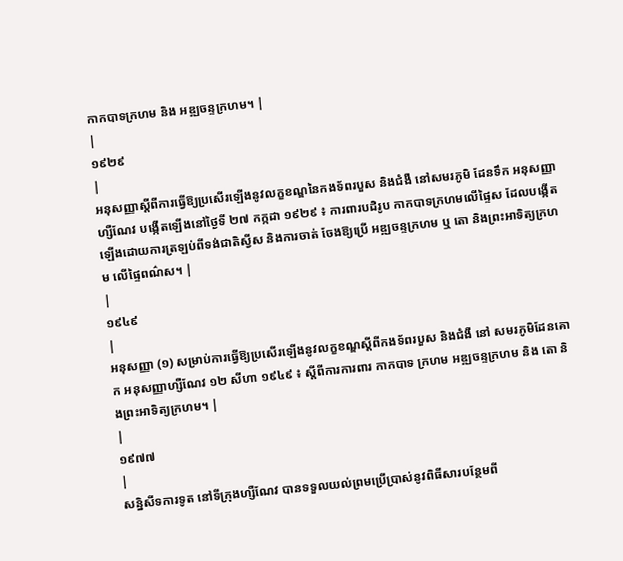កាកបាទក្រហម និង អឌ្ឍចន្ទក្រហម។ |
|
១៩២៩
|
អនុសញ្ញាស្ដីពីការធ្វើឱ្យប្រសើរឡើងនូវលក្ខខណ្ឌនៃកងទ័ពរបួស និងជំងឺ នៅសមរភូមិ ដែនទឹក អនុសញ្ញាហ្សឺណែវ បង្កើតឡើងនៅថ្ងៃទី ២៧ កក្កដា ១៩២៩ ៖ ការពារបដិរូប កាកបាទក្រហមលើផ្ទៃស ដែលបង្កើតឡើងដោយការត្រឡប់ពីទង់ជាតិស្វីស និងការចាត់ ចែងឱ្យប្រើ អឌ្ឍចន្ទក្រហម ឬ តោ និងព្រះអាទិត្យក្រហម លើផ្ទៃពណ៌ស។ |
|
១៩៤៩
|
អនុសញ្ញា (១) សម្រាប់ការធ្វើឱ្យប្រសើរឡើងនូវលក្ខខណ្ឌស្ដីពីកងទ័ពរបួស និងជំងឺ នៅ សមរភូមិដែនគោក អនុសញ្ញាហ្សឺណែវ ១២ សីហា ១៩៤៩ ៖ ស្ដីពីការការពារ កាកបាទ ក្រហម អឌ្ឍចន្ទក្រហម និង តោ និងព្រះអាទិត្យក្រហម។ |
|
១៩៧៧
|
សន្និសីទការទូត នៅទីក្រុងហ្សឺណែវ បានទទួលយល់ព្រមប្រើប្រាស់នូវពិធីសារបន្ថែមពី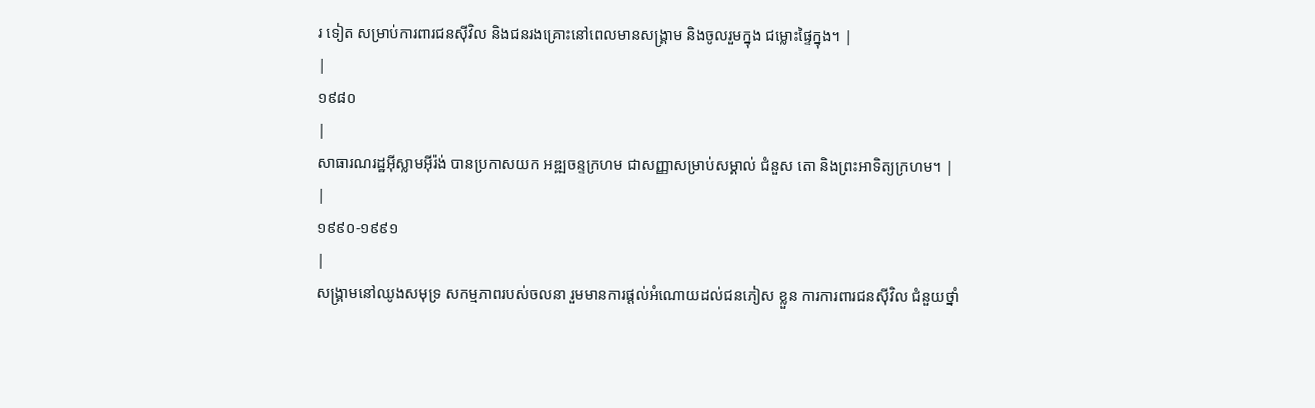រ ទៀត សម្រាប់ការពារជនស៊ីវិល និងជនរងគ្រោះនៅពេលមានសង្គ្រាម និងចូលរួមក្នុង ជម្លោះផ្ទៃក្នុង។ |
|
១៩៨០
|
សាធារណរដ្ឋអ៊ីស្លាមអ៊ីរ៉ង់ បានប្រកាសយក អឌ្ឍចន្ទក្រហម ជាសញ្ញាសម្រាប់សម្គាល់ ជំនួស តោ និងព្រះអាទិត្យក្រហម។ |
|
១៩៩០-១៩៩១
|
សង្គ្រាមនៅឈូងសមុទ្រ សកម្មភាពរបស់ចលនា រួមមានការផ្ដល់អំណោយដល់ជនភៀស ខ្លួន ការការពារជនស៊ីវិល ជំនួយថ្នាំ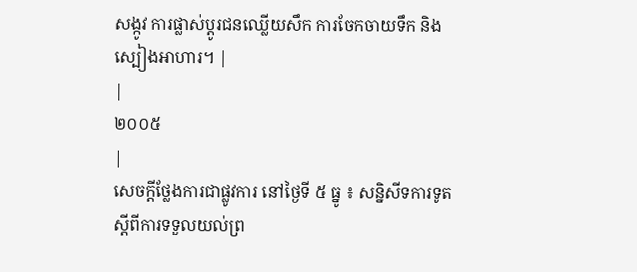សង្កូវ ការផ្លាស់ប្ដូរជនឈ្លើយសឹក ការចែកចាយទឹក និងស្បៀងអាហារ។ |
|
២០០៥
|
សេចក្ដីថ្លែងការជាផ្លូវការ នៅថ្ងៃទី ៥ ធ្នូ ៖ សន្និសីទការទូត ស្ដីពីការទទួលយល់ព្រ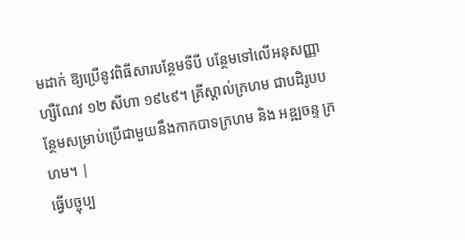មដាក់ ឱ្យប្រើនូវពិធីសារបន្ថែមទីបី បន្ថែមទៅលើអនុសញ្ញាហ្សឺណែវ ១២ សីហា ១៩៤៩។ គ្រីស្ដាល់ក្រហម ជាបដិរូបបន្ថែមសម្រាប់ប្រើជាមួយនឹងកាកបាទក្រហម និង អឌ្ឍចន្ទ ក្រហម។ |
ធ្វើបច្ចុប្ប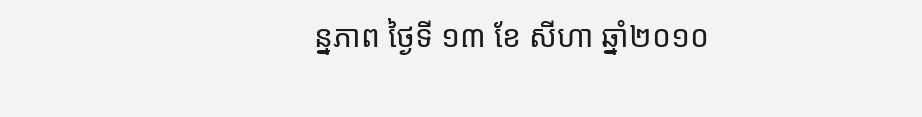ន្នភាព ថៃ្ងទី ១៣ ខែ សីហា ឆ្នាំ២០១០